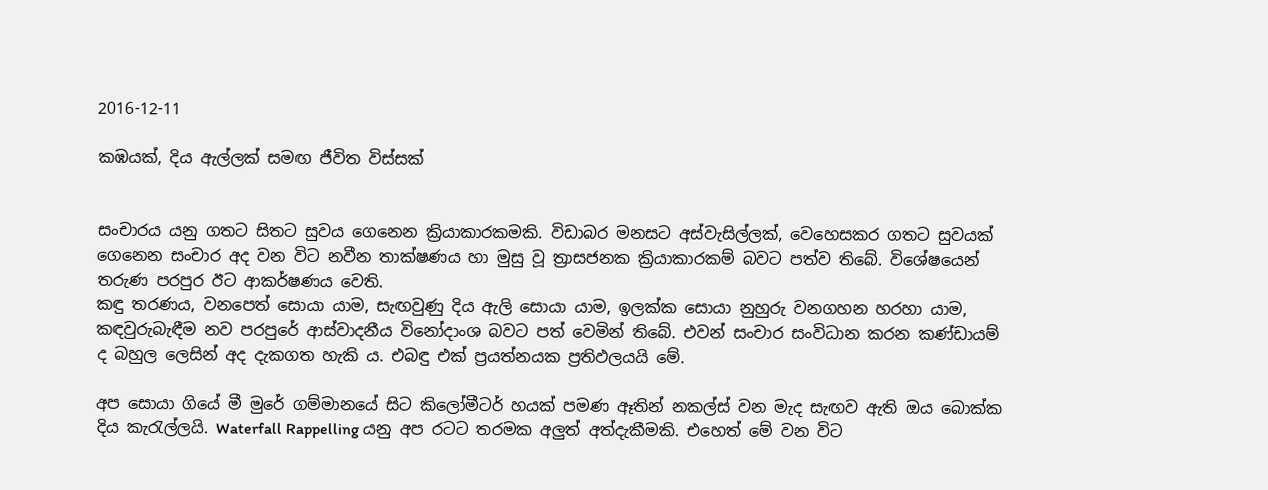2016-12-11

කඹයක්, දිය ඇල්ලක් සමඟ ජීවිත විස්සක්


සංචාරය යනු ගතට සිතට සුවය ගෙනෙන ක්‍රියාකාරකමකි. විඩාබර මනසට අස්වැසිල්ලක්, වෙහෙසකර ගතට සුවයක් ගෙනෙන සංචාර අද වන විට නවීන තාක්ෂණය හා මුසු වූ ත්‍රාසජනක ක්‍රියාකාරකම් බවට පත්ව තිබේ. විශේෂයෙන් තරුණ පරපුර ඊට ආකර්ෂණය වෙති.
කඳු තරණය, වනපෙත් සොයා යාම, සැඟවුණු දිය ඇලි සොයා යාම, ඉලක්ක සොයා නුහුරු වනගහන හරහා යාම, කඳවුරුබැඳීම නව පරපුරේ ආස්වාදනීය විනෝදාංශ බවට පත් වෙමින් තිබේ. එවන් සංචාර සංවිධාන කරන කණ්ඩායම් ද බහුල ලෙසින් අද දැකගත හැකි ය. එබඳු එක් ප්‍රයත්නයක ප්‍රතිඵලයයි මේ.

අප සොයා ගියේ මී මුරේ ගම්මානයේ සිට කිලෝමීටර් හයක් පමණ ඈතින් නකල්ස් වන මැද සැඟව ඇති ඔය බොක්ක දිය කැරැල්ලයි. Waterfall Rappelling යනු අප රටට තරමක අලුත් අත්දැකීමකි. එහෙත් මේ වන විට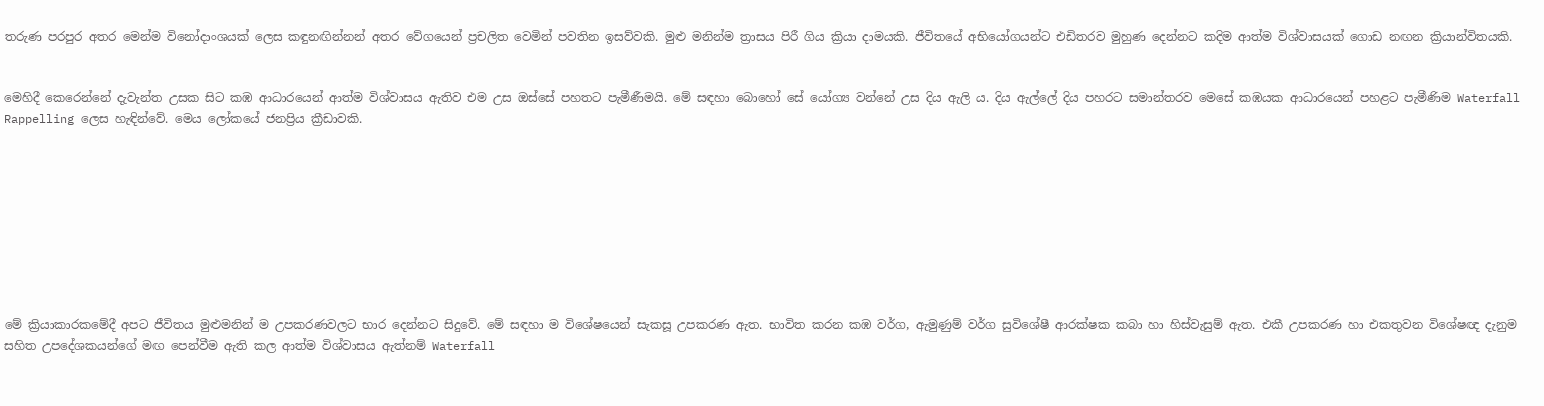තරුණ පරපුර අතර මෙන්ම විනෝදාංශයක් ලෙස කඳුනඟින්නන් අතර වේගයෙන් ප්‍රචලිත වෙමින් පවතින ඉසව්වකි. මුළු මනින්ම ත්‍රාසය පිරී ගිය ක්‍රියා දාමයකි. ජීවිතයේ අභියෝගයන්ට එඩිතරව මුහුණ දෙන්නට කදිම ආත්ම විශ්වාසයක් ගොඩ නඟන ක්‍රියාන්විතයකි.


මෙහිදී කෙරෙන්නේ දැවැන්ත උසක සිට කඹ ආධාරයෙන් ආත්ම විශ්වාසය ඇතිව එම උස ඔස්සේ පහතට පැමීණීමයි. මේ සඳහා බොහෝ සේ යෝග්‍ය වන්නේ උස දිය ඇලි ය. දිය ඇල්ලේ දිය පහරට සමාන්තරව මෙසේ කඹයක ආධාරයෙන් පහළට පැමීණිම Waterfall Rappelling ලෙස හැඳින්වේ. මෙය ලෝකයේ ජනප්‍රිය ක්‍රීඩාවකි.









මේ ක්‍රියාකාරකමේදී අපට ජීවිතය මුළුමනින් ම උපකරණවලට භාර දෙන්නට සිදුවේ. මේ සඳහා ම විශේෂයෙන් සැකසූ උපකරණ ඇත. භාවිත කරන කඹ වර්ග, ඇමුණුම් වර්ග සුවිශේෂී ආරක්ෂක කබා හා හිස්වැසුම් ඇත. එකී උපකරණ හා එකතුවන විශේෂඥ දැනුම සහිත උපදේශකයන්ගේ මඟ පෙන්වීම ඇති කල ආත්ම විශ්වාසය ඇත්නම් Waterfall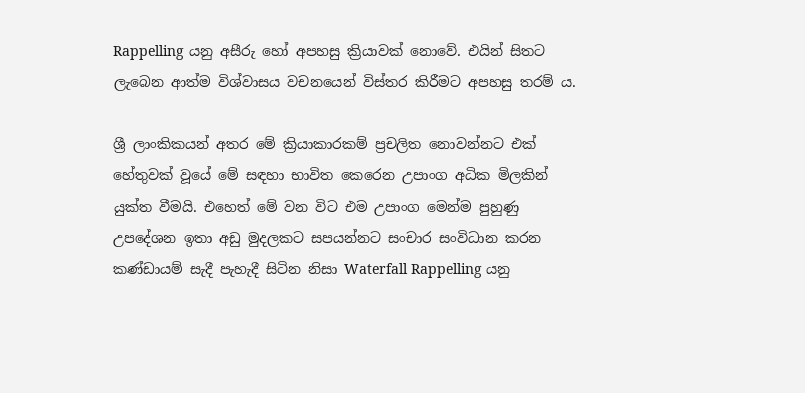Rappelling යනු අසීරු හෝ අපහසු ක්‍රියාවක් නොවේ. එයින් සිතට ලැබෙන ආත්ම විශ්වාසය වචනයෙන් විස්තර කිරීමට අපහසු තරම් ය.

ශ්‍රී ලාංකිකයන් අතර මේ ක්‍රියාකාරකම් ප්‍රචලිත නොවන්නට එක් හේතුවක් වූයේ මේ සඳහා භාවිත කෙරෙන උපාංග අධික මිලකින් යුක්ත වීමයි. එහෙත් මේ වන විට එම උපාංග මෙන්ම පුහුණු උපදේශන ඉතා අඩු මුදලකට සපයන්නට සංචාර සංවිධාන කරන කණ්ඩායම් සැදී පැහැදී සිටින නිසා Waterfall Rappelling යනු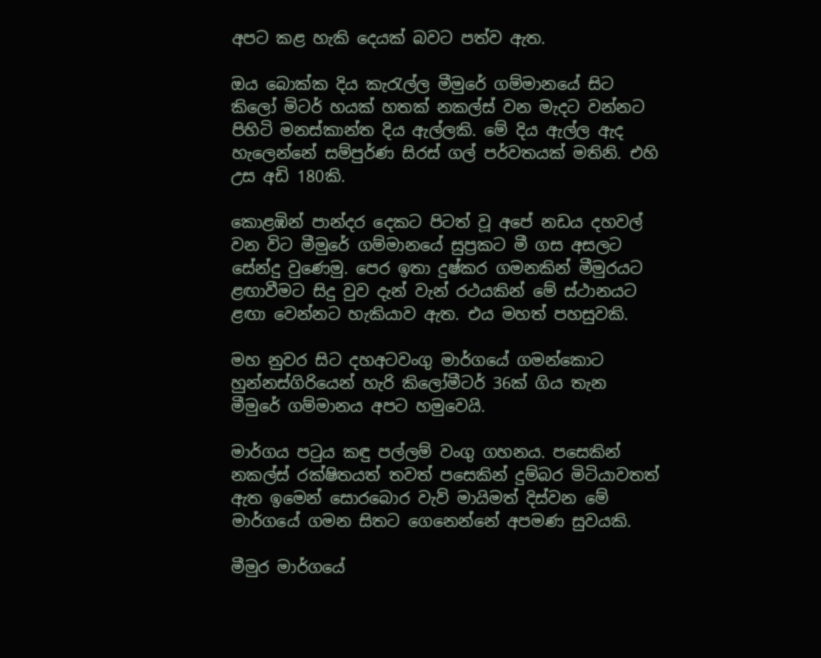අපට කළ හැකි දෙයක් බවට පත්ව ඇත.

ඔය බොක්ක දිය කැරැල්ල මීමුරේ ගම්මානයේ සිට කිලෝ මිටර් හයක් හතක් නකල්ස් වන මැදට වන්නට පිහිටි මනස්කාන්ත දිය ඇල්ලකි. මේ දිය ඇල්ල ඇද හැලෙන්නේ සම්පුර්ණ සිරස් ගල් පර්වතයක් මතිනි. එහි උස අඩි 180කි.

කොළඹින් පාන්දර දෙකට පිටත් වූ අපේ නඩය දහවල් වන විට මීමුරේ ගම්මානයේ සුප්‍රකට මී ගස අසලට සේන්දු වුණෙමු. පෙර ඉතා දුෂ්කර ගමනකින් මීමුරයට ළඟාවීමට සිදු වුව දැන් වැන් රථයකින් මේ ස්ථානයට ළඟා වෙන්නට හැකියාව ඇත. එය මහත් පහසුවකි.

මහ නුවර සිට දහඅටවංගු මාර්ගයේ ගමන්කොට හුන්නස්ගිරියෙන් හැරි කිලෝමීටර් 36ක් ගිය තැන මීමුරේ ගම්මානය අපට හමුවෙයි.

මාර්ගය පටුය කඳු පල්ලම් වංගු ගහනය. පසෙකින් නකල්ස් රක්ෂිතයත් තවත් පසෙකින් දුම්බර මිටියාවතත් ඇත ඉමෙන් සොරබොර වැව් මායිමත් දිස්වන මේ මාර්ගයේ ගමන සිතට ගෙනෙන්නේ අපමණ සුවයකි.

මීමුර මාර්ගයේ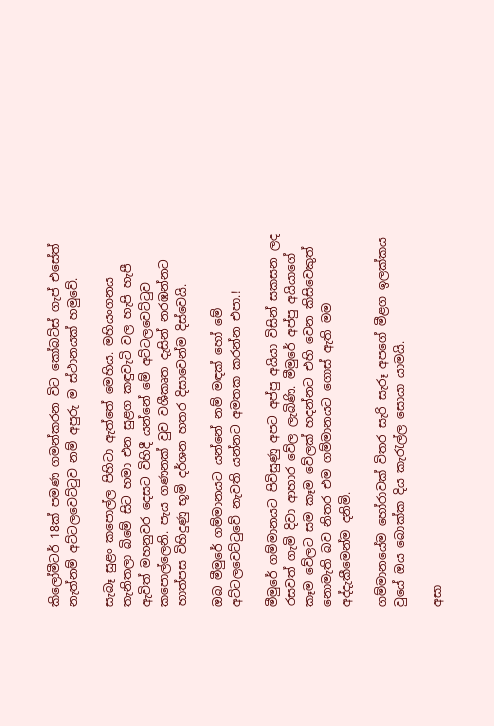කිලෝමීටර් 18ක් පමණ ගමන්කරන විට කෝබට්ස් ගැප් එසේත් නැත්නම් අට්ටලවෙට්ටුව නම් අපුරු ම ස්ථානයක් හමුවේ.

සැබෑ සුළං කපොල්ල පිහිටා ඇත්තේ මෙහිය. මහියංගනය තැනිතලා බිමේ සිට හමා එන සුළග කඳුවැටි වල හැපි හැපී ඇවිත් මහනුවර දෙසට විහිදී යන්නේ මේ අට්ටලවෙට්ටුව කපොල්ලෙනි. පැය ගණනක් වුව වශීකෘත දැසින් නරඹන්නට හාත්පස විහිදුණු භූමි දර්ශන හතර දිසාවෙන්ම දිස්වෙයි.

ඔබ මීමුරේ ගම්මානයට යන්නේ නම් මඳක් හෝ මේ අට්ටලවෙට්ටුවේ නැවති යන්නට අමතක කරන්න එපා.!

මීමුරේ ගම්මානයට පිවිසුණු අපට අප්පු අයියා විසින් සකසන ලද රසවත් ගැමි දිවා ආහාර වේල ලැබිණි. මීමුරේ අප්පු අයියාගේ කෑම වේලට සම කෑම වේලක් හදන්නට එහි වෙන කිසිවෙකුත් නොමැති බව නිතර එම ගම්මානයට ගොස් ඇති මම අද්දැකීමෙන්ම දනිමි.

ගම්මානයේම හෝරාවක් විතර සැරි සැරූ අපගේ මීළග ඉලක්කය වුයේ ඔය බොක්ක දිය කැරැල්ල සොයා යාමයි.

අසා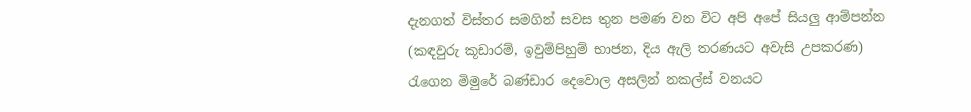දැනගත් විස්තර සමගින් සවස තුන පමණ වන විට අපි අපේ සියලු ආම්පන්න (කඳවුරු කූඩාරම්, ඉවුම්පිහුම් භාජන, දිය ඇලි තරණයට අවැසි උපකරණ) රැගෙන මිමුරේ බණ්ඩාර දෙවොල අසලින් නකල්ස් වනයට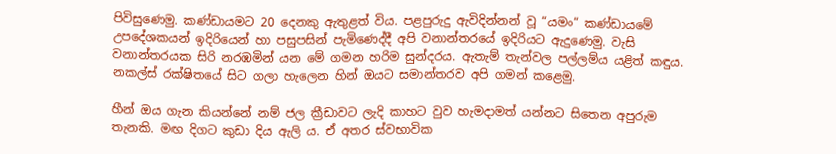පිවිසුණෙමු. කණ්ඩායමට 20 දෙනකු ඇතුළත් විය. පළපුරුදු ඇවිදින්නන් වූ “යමං“ කණ්ඩායමේ උපදේශකයන් ඉදිරියෙන් හා පසුපසින් පැමිණෙද්දී අපි වනාන්තරයේ ඉදිරියට ඇදුණෙමු. වැසි වනාන්තරයක සිරි නරඹමින් යන මේ ගමන හරිම සුන්දරය. ඇතැම් තැන්වල පල්ලම්ය යළිත් කඳුය. නකල්ස් රක්ෂිතයේ සිට ගලා හැලෙන හින් ඔයට සමාන්තරව අපි ගමන් කළෙමු.

හීන් ඔය ගැන කියන්නේ නම් ජල ක්‍රීඩාවට ලැදි කාහට වුව හැමදාමත් යන්නට සිතෙන අපුරුම තැනකි. මඟ දිගට කුඩා දිය ඇලි ය. ඒ අතර ස්වභාවික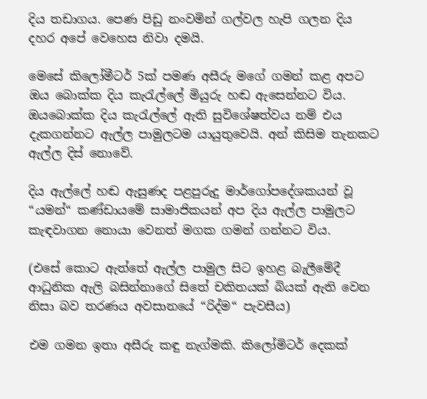දිය තඩාගය. පෙණ පිඩු නංවමින් ගල්වල හැපි ගලන දිය දහර අපේ වෙහෙස නිවා දමයි.

මෙසේ කිලෝමීටර් 5ක් පමණ අසීරු මගේ ගමන් කළ අපට ඔය බොක්ක දිය කැරැල්ලේ මියුරු හඬ ඇසෙන්නට විය. ඔයබොක්ක දිය කැරැල්ලේ ඇති සුවිශේෂත්වය නම් එය දැකගන්නට ඇල්ල පාමුලටම යායුතුවෙයි. අන් කිසිම තැනකට ඇල්ල දිස් නොවේ.

දිය ඇල්ලේ හඬ ඇසුණද පළපුරුදු මාර්ගෝපදේශකයන් වූ “යමන්“ කණ්ඩායමේ සාමාජිකයන් අප දිය ඇල්ල පාමුලට කැඳවාගන නොයා වෙනත් මගක ගමන් ගන්නට විය.

(එසේ කොට ඇත්තේ ඇල්ල පාමුල සිට ඉහළ බැලීමේදී ආධුනික ඇලි බසින්නාගේ සිතේ චකිතයක් බියක් ඇති වෙන නිසා බව තරණය අවසානයේ “රිද්ම“ පැවසීය)

එම ගමන ඉතා අසීරු කඳු නැග්මකි. කිලෝමිටර් දෙකක්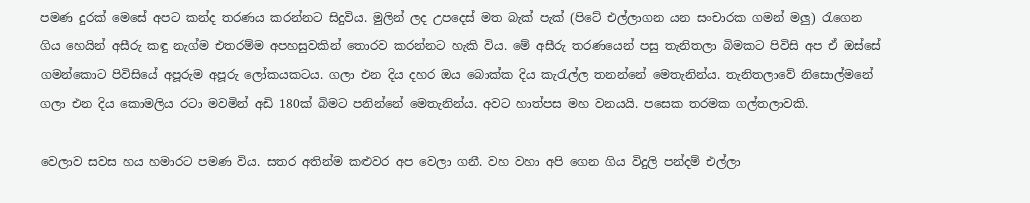පමණ දුරක් මෙසේ අපට කන්ද තරණය කරන්නට සිදුවිය. මුලින් ලද උපදෙස් මත බැක් පැක් (පිටේ එල්ලාගන යන සංචාරක ගමන් මලු) රැගෙන ගිය හෙයින් අසීරු කඳු නැග්ම එතරම්ම අපහසුවකින් තොරව කරන්නට හැකි විය. මේ අසීරු තරණයෙන් පසු තැනිතලා බිමකට පිවිසි අප ඒ ඔස්සේ ගමන්කොට පිවිසියේ අපූරුම අපූරු ලෝකයකටය. ගලා එන දිය දහර ඔය බොක්ක දිය කැරැල්ල තනන්නේ මෙතැනින්ය. තැනිතලාවේ නිසොල්මනේ ගලා එන දිය කොමලිය රටා මවමින් අඩි 180ක් බිමට පනින්නේ මෙතැනින්ය. අවට හාත්පස මහ වනයයි. පසෙක තරමක ගල්තලාවකි.

වෙලාව සවස හය හමාරට පමණ විය. සතර අතින්ම කළුවර අප වෙලා ගනී. වහ වහා අපි ගෙන ගිය විදුලි පන්දම් එල්ලා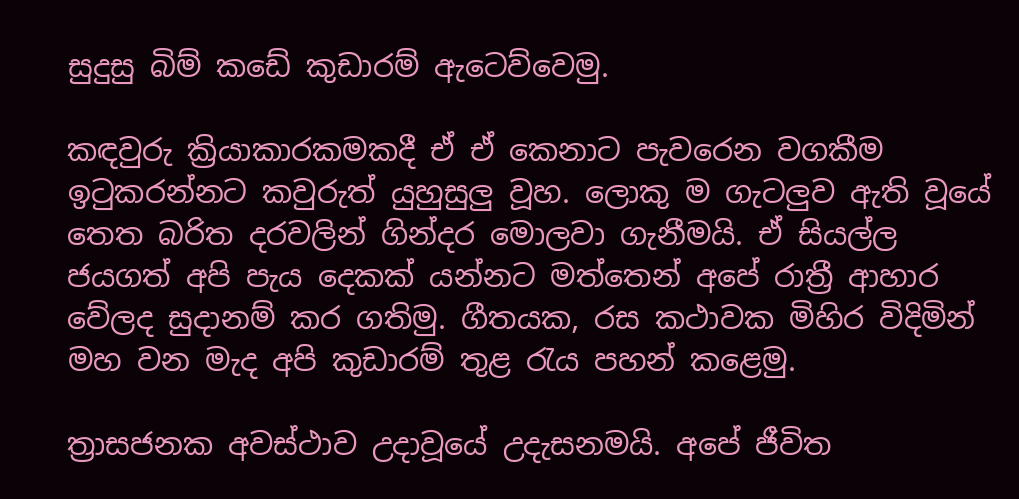සුදුසු බිම් කඩේ කුඩාරම් ඇටෙව්වෙමු.

කඳවුරු ක්‍රියාකාරකමකදී ඒ ඒ කෙනාට පැවරෙන වගකීම ඉටුකරන්නට කවුරුත් යුහුසුලු වූහ. ලොකු ම ගැටලුව ඇති වූයේ තෙත බරිත දරවලින් ගින්දර මොලවා ගැනීමයි. ඒ සියල්ල ජයගත් අපි පැය දෙකක් යන්නට මත්තෙන් අපේ රාත්‍රී ආහාර වේලද සුදානම් කර ගතිමු. ගීතයක, රස කථාවක මිහිර විදිමින් මහ වන මැද අපි කුඩාරම් තුළ රැය පහන් කළෙමු.

ත්‍රාසජනක අවස්ථාව උදාවූයේ උදැසනමයි. අපේ ජීවිත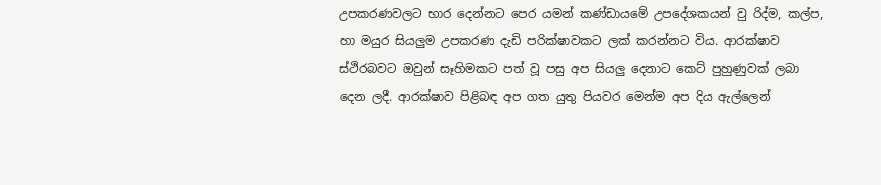උපකරණවලට භාර දෙන්නට පෙර යමන් කණ්ඩායමේ උපදේශකයන් වු රිද්ම, කල්ප, හා මයුර සියලුම උපකරණ දැඩි පරික්ෂාවකට ලක් කරන්නට විය. ආරක්ෂාව ස්ථිරබවට ඔවුන් සෑහිමකට පත් වූ පසු අප සියලු දෙනාට කෙට් පුහුණුවක් ලබා දෙන ලදී. ආරක්ෂාව පිළිබඳ අප ගත යුතු පියවර මෙන්ම අප දිය ඇල්ලෙන්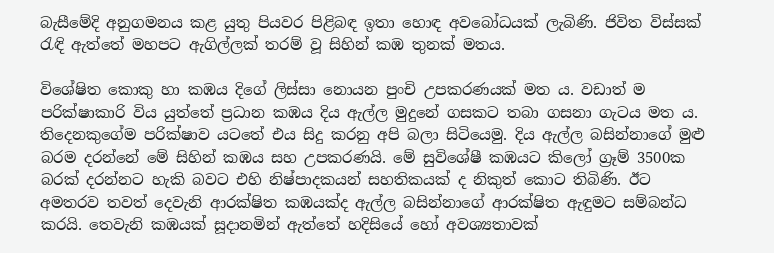බැසීමේදි අනුගමනය කළ යුතු පියවර පිළිබඳ ඉතා හොඳ අවබෝධයක් ලැබිණි. ජිවිත විස්සක් රැඳි ඇත්තේ මහපට ඇගිල්ලක් තරම් වූ සිහින් කඹ තුනක් මතය.

විශේෂිත කොකු හා කඹය දිගේ ලිස්සා නොයන පුංචි උපකරණයක් මත ය. වඩාත් ම පරික්ෂාකාරි විය යුත්තේ ප්‍රධාන කඹය දිය ඇල්ල මුදුනේ ගසකට තබා ගසනා ගැටය මත ය. තිදෙනකුගේම පරික්ෂාව යටතේ එය සිදු කරනු අපි බලා සිටියෙමු. දිය ඇල්ල බසින්නාගේ මුළු බරම දරන්නේ මේ සිහින් කඹය සහ උපකරණයි. මේ සුවිශේෂී කඹයට කිලෝ ග්‍රෑම් 3500ක බරක් දරන්නට හැකි බවට එහි නිෂ්පාදකයන් සහතිකයක් ද නිකුත් කොට තිබිණි. ඊට අමතරව තවත් දෙවැනි ආරක්ෂිත කඹයක්ද ඇල්ල බසින්නාගේ ආරක්ෂිත ඇඳුමට සම්බන්ධ කරයි. තෙවැනි කඹයක් සූදානමින් ඇත්තේ හදිසියේ හෝ අවශ්‍යතාවක්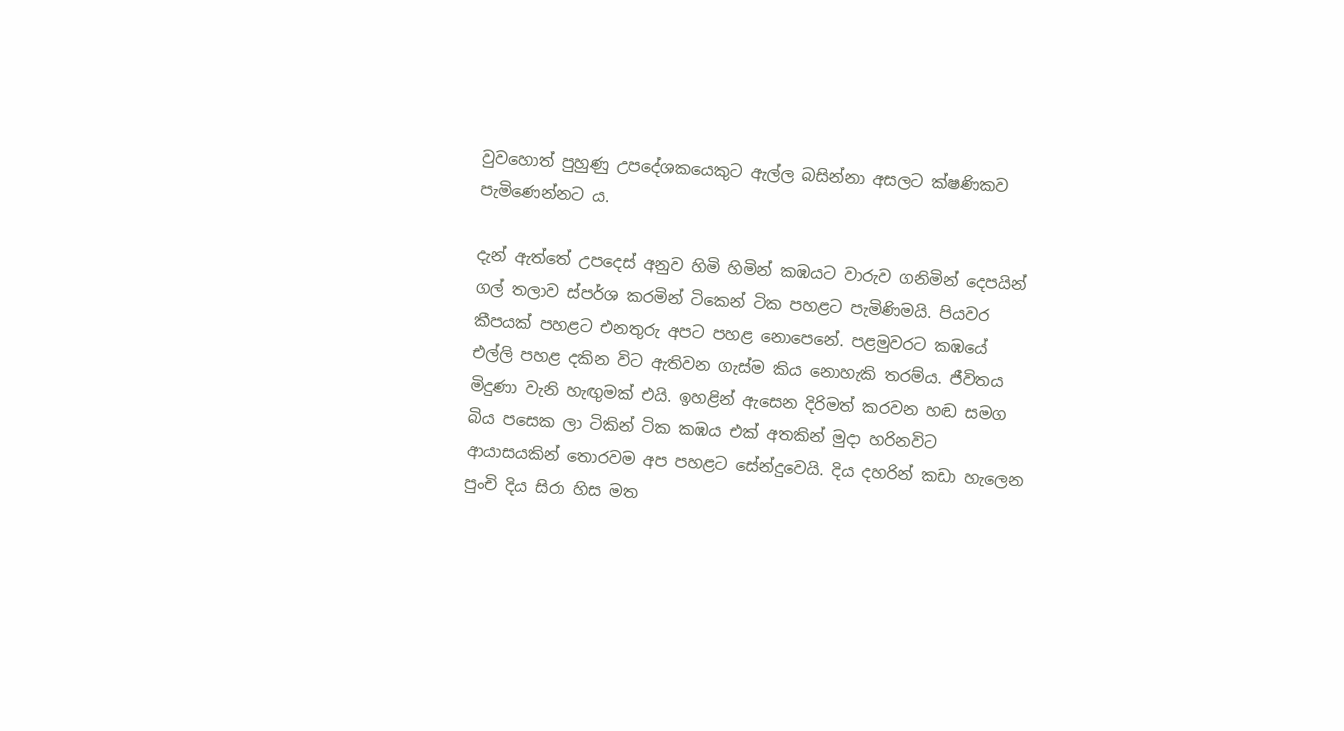වුවහොත් පුහුණු උපදේශකයෙකුට ඇල්ල බසින්නා අසලට ක්ෂණිකව පැමිණෙන්නට ය.

දැන් ඇත්තේ උපදෙස් අනුව හිමි හිමින් කඹයට වාරුව ගනිමින් දෙපයින් ගල් තලාව ස්පර්ශ කරමින් ටිකෙන් ටික පහළට පැමිණිමයි. පියවර කීපයක් පහළට එනතුරු අපට පහළ නොපෙනේ. පළමුවරට කඹයේ එල්ලි පහළ දකින විට ඇතිවන ගැස්ම කිය නොහැකි තරම්ය. ජීවිතය මිදුණා වැනි හැඟුමක් එයි. ඉහළින් ඇසෙන දිරිමත් කරවන හඬ සමග බිය පසෙක ලා ටිකින් ටික කඹය එක් අතකින් මුදා හරිනවිට ආයාසයකින් තොරවම අප පහළට සේන්දුවෙයි. දිය දහරින් කඩා හැලෙන පුංචි දිය සිරා හිස මත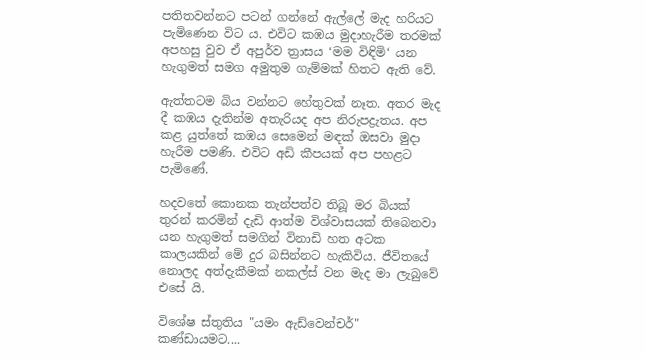පතිතවන්නට පටන් ගන්නේ ඇල්ලේ මැද හරියට පැමිණෙන විට ය. එවිට කඹය මුදාහැරීම තරමක් අපහසු වුව ඒ අපුර්ව ත්‍රාසය ‘මම විඳිමි‘ යන හැගුමත් සමග අමුතුම ගැම්මක් හිතට ඇති වේ.

ඇත්තටම බිය වන්නට හේතුවක් නෑත. අතර මැද දී කඹය දැතින්ම අතැරියද අප නිරුපද්‍රැතය. අප කළ යුත්තේ කඹය සෙමෙන් මඳක් ඔසවා මුදා හැරීම පමණි. එවිට අඩි කීපයක් අප පහළට පැමිණේ.

හදවතේ කොනක තැන්පත්ව තිබූ මර බියක් තුරන් කරමින් දැඩි ආත්ම විශ්වාසයක් තිබෙනවා යන හැගුමත් සමගින් විනාඩි හත අටක කාලයකින් මේ දුර බසින්නට හැකිවිය. ජීවිතයේ නොලද අත්දැකීමක් නකල්ස් වන මැද මා ලැබුවේ එසේ යි.

විශේෂ ස්තුතිය "යමං ඇඩ්වෙන්චර්" කණ්ඩායමට....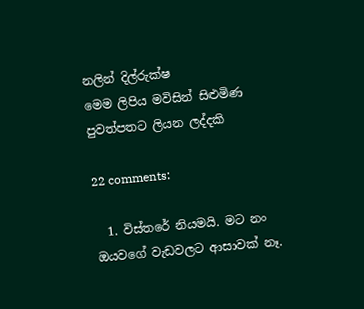නලින් දිල්රුක්ෂ
මෙම ලිපිය මවිසින් සිළුමිණ පුවත්පතට ලියන ලද්දකි

22 comments:

  1. විස්තරේ නියමයි. මට නං ඔයවගේ වැඩවලට ආසාවක් නෑ.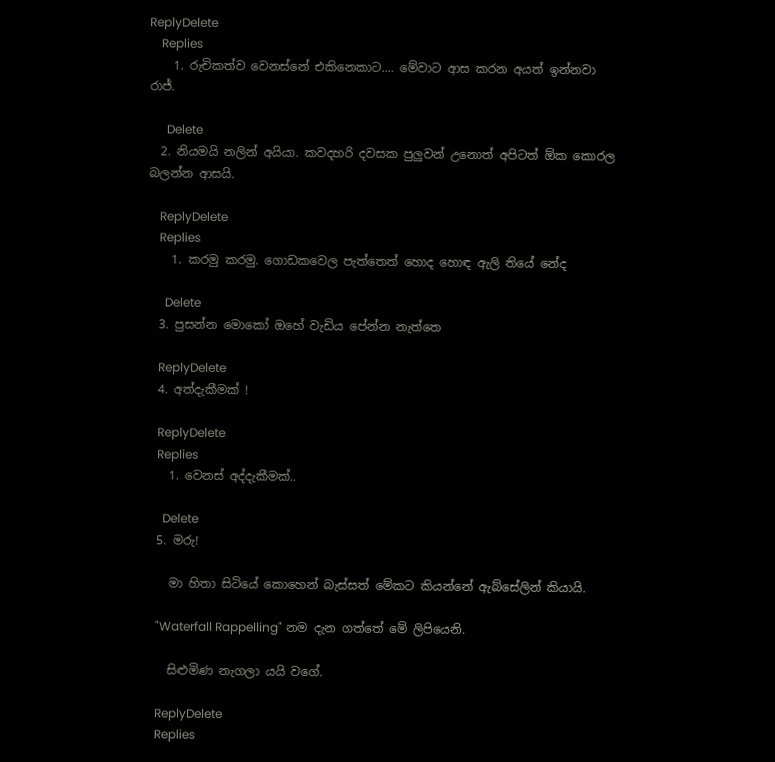ReplyDelete
    Replies
    1. රුචිකත්ව වෙනස්නේ එකිනෙකාට.... මේවාට ආස කරන අයත් ඉන්නවා රාජ්.

      Delete
  2. නියමයි නලින් අයියා. කවදහරි දවසක පුලුවන් උනොත් අපිටත් ඕක කොරල බලන්න ආසයි.

    ReplyDelete
    Replies
    1. කරමු කරමු. ගොඩකවෙල පැත්තෙත් හොද හොඳ ඇලි තියේ නේද

      Delete
  3. පුසන්න මොකෝ ඔහේ වැඩිය පේන්න නැත්තෙ

    ReplyDelete
  4. අත්දැකීමක් !

    ReplyDelete
    Replies
    1. වෙනස් අද්දැකීමක්..

      Delete
  5. මරු!

    මා හිතා සිටියේ කොහෙන් බැස්සත් මේකට කියන්නේ ඇබ්සේලින් කියායි.

    "Waterfall Rappelling" නම දැන ගත්තේ මේ ලිපියෙනි.

    සිළුමිණ නැගලා යයි වගේ.

    ReplyDelete
    Replies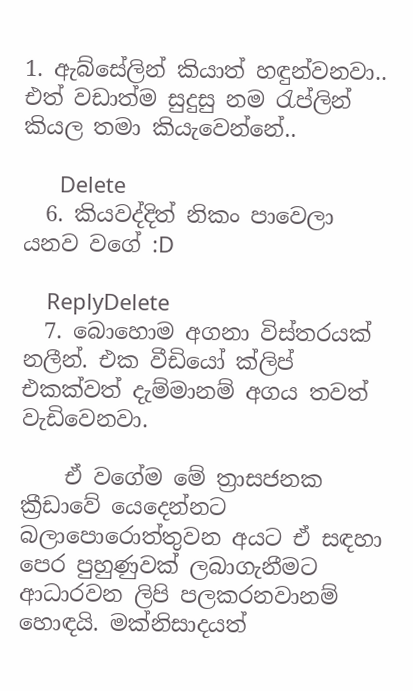1. ඇබ්සේලින් කියාත් හඳුන්වනවා.. එත් වඩාත්ම සුදුසු නම රැප්ලින් කියල තමා කියැවෙන්නේ..

      Delete
  6. කියවද්දිත් නිකං පාවෙලා යනව වගේ :D

    ReplyDelete
  7. බොහොම අගනා විස්තරයක් නලීන්. එක වීඩියෝ ක්ලිප් එකක්වත් දැම්මානම් අගය තවත් වැඩිවෙනවා.

    ඒ වගේම මේ ත්‍රාසජනක ක්‍රීඩාවේ යෙදෙන්නට බලාපොරොත්තුවන අයට ඒ සඳහා පෙර පුහුණුවක් ලබාගැනීමට ආධාරවන ලිපි පලකරනවානම් හොඳයි. මක්නිසාදයත්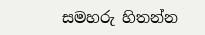සමහරු හිතන්න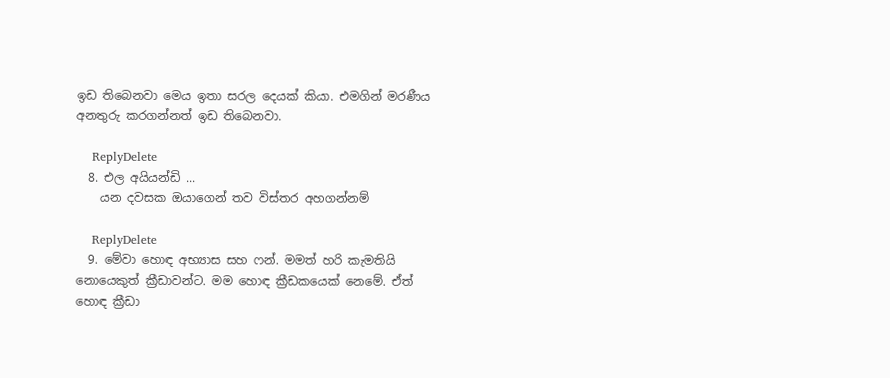ඉඩ තිබෙනවා මෙය ඉතා සරල දෙයක් කියා. එමගින් මරණීය අනතුරු කරගන්නත් ඉඩ තිබෙනවා.

    ReplyDelete
  8. එල අයියන්ඩි ...
    යන දවසක ඔයාගෙන් තව විස්තර අහගන්නම්

    ReplyDelete
  9. මේවා හොඳ අභ්‍යාස සහ ෆන්. මමත් හරි කැමතියි නොයෙකුත් ක්‍රීඩාවන්ට. මම හොඳ ක්‍රීඩකයෙක් නෙමේ. ඒත් හොඳ ක්‍රීඩා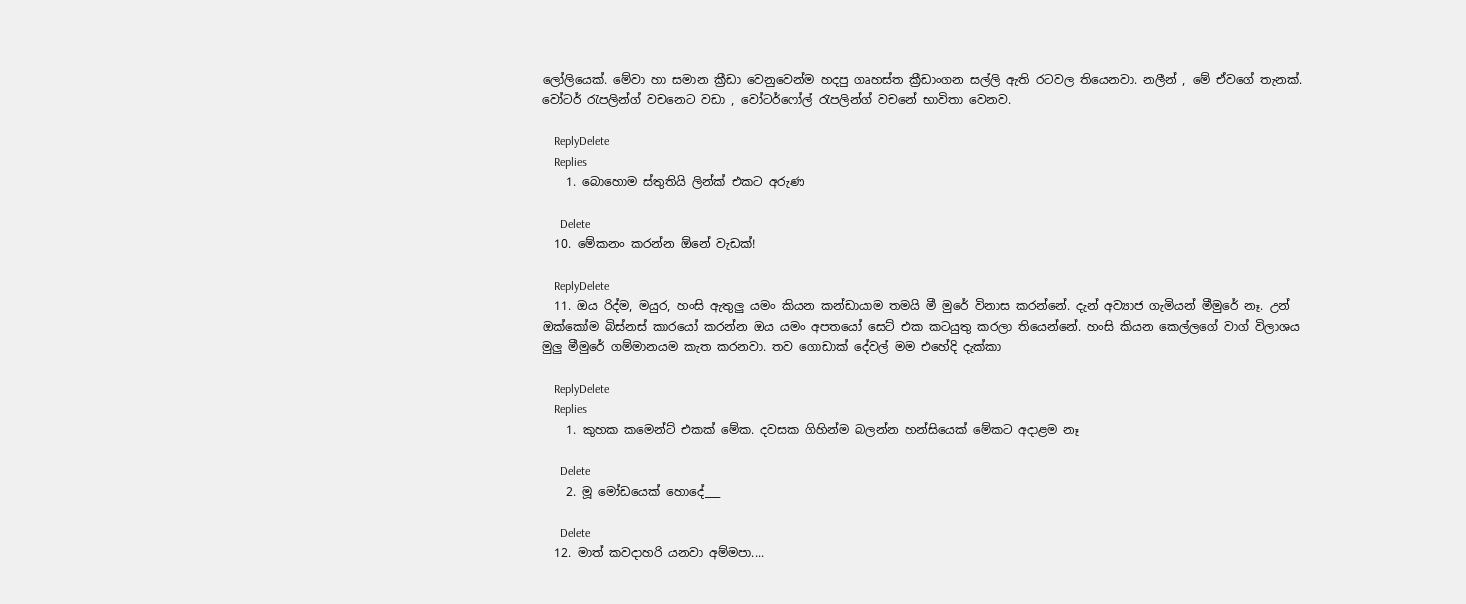ලෝලියෙක්. මේවා හා සමාන ක්‍රීඩා වෙනුවෙන්ම හදපු ගෘහස්ත ක්‍රීඩාංගන සල්ලි ඇති රටවල තියෙනවා. නලීන් , මේ ඒවගේ තැනක්. වෝටර් රැපලින්ග් වචනෙට වඩා , වෝටර්ෆෝල් රැපලින්ග් වචනේ භාවිතා වෙනව.

    ReplyDelete
    Replies
    1. බොහොම ස්තුතියි ලින්ක් එකට අරුණ

      Delete
  10. මේකනං කරන්න ඕනේ වැඩක්!

    ReplyDelete
  11. ඔය රිද්ම, මයුර, හංසි ඇතුලු යමං කියන කන්ඩායාම තමයි මී මුරේ විනාස කරන්නේ. දැන් අව්‍යාජ ගැමියන් මීමුරේ නෑ. උන් ඔක්කෝම බිස්නස් කාරයෝ කරන්න ඔය යමං අපතයෝ සෙට් එක කටයුතු කරලා තියෙන්නේ. හංසි කියන කෙල්ලගේ වාග් විලාශය මුලු මීමුරේ ගම්මානයම කැත කරනවා. තව ගොඩාක් දේවල් මම එහේදි දැක්කා

    ReplyDelete
    Replies
    1. කුහක කමෙන්ට් එකක් මේක. දවසක ගිහින්ම බලන්න හන්සියෙක් මේකට අදාළම නෑ

      Delete
    2. මූ මෝඩයෙක් හොදේ___

      Delete
  12. මාත් කවදාහරි යනවා අම්මපා....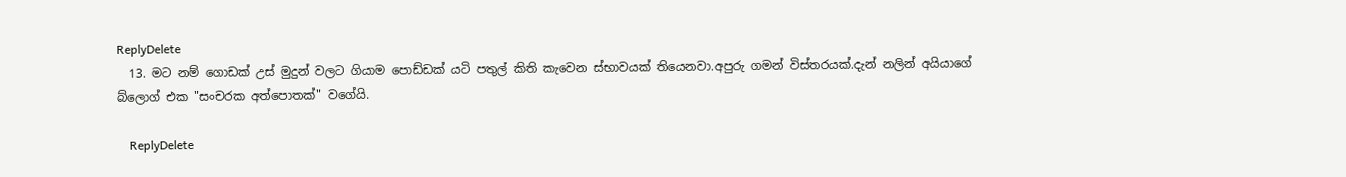ReplyDelete
  13. මට නම් ගොඩක් උස් මුදුන් වලට ගියාම පොඩ්ඩක් යටි පතුල් කිති කැවෙන ස්භාවයක් තියෙනවා.අපුරු ගමන් විස්තරයක්.දැන් නලින් අයියාගේ බ්ලොග් එක "සංචරක අත්පොතක්" වගේයි.

    ReplyDelete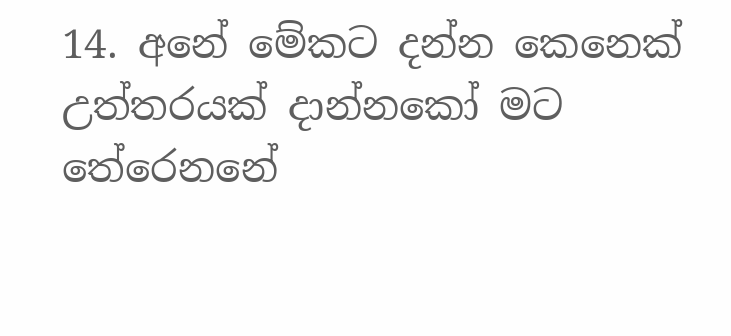14. අනේ මේකට දන්න කෙනෙක් උත්තරයක් දාන්නකෝ මට තේරෙනනේ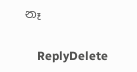නෑ

    ReplyDelete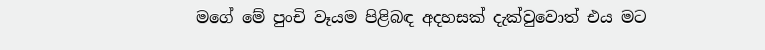මගේ මේ පුංචි වෑයම පිළිබඳ අදහසක් දැක්වුවොත් එය මට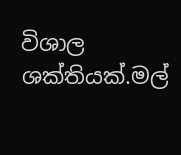විශාල ශක්තියක්.මල්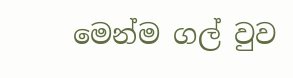මෙන්ම ගල් වුව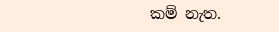කම් නැත.